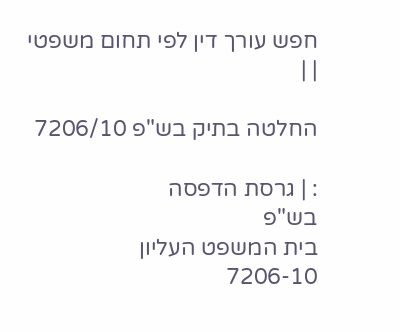חפש עורך דין לפי תחום משפטי
| |

החלטה בתיק בש"פ 7206/10

: | גרסת הדפסה
בש"פ
בית המשפט העליון
7206-10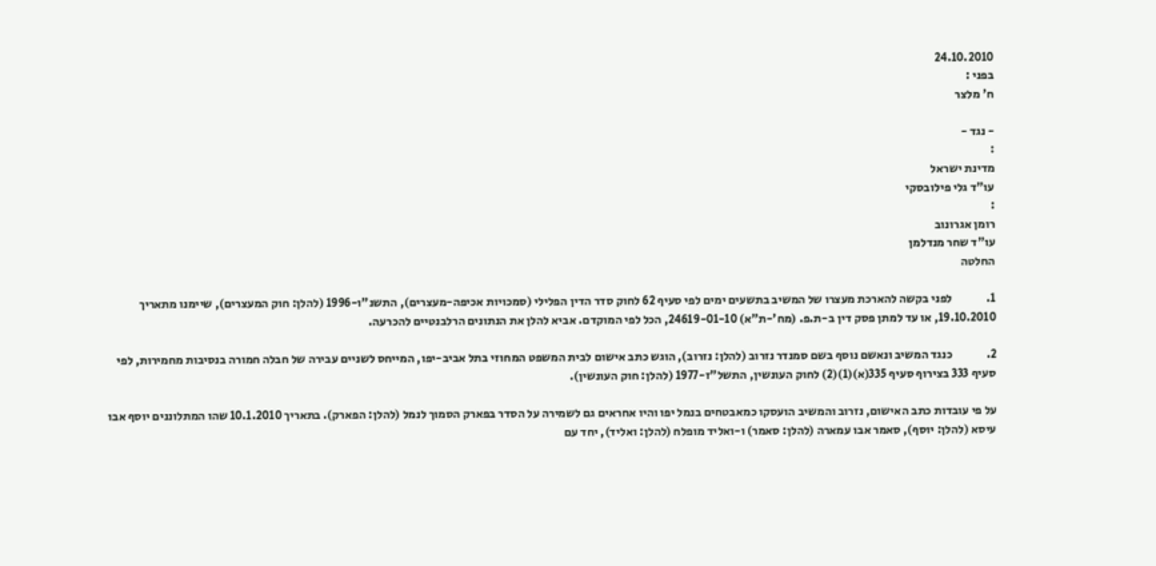24.10.2010
בפני :
ח' מלצר

- נגד -
:
מדינת ישראל
עו"ד גלי פילובסקי
:
רומן אגרונוב
עו"ד שחר מנדלמן
החלטה

1.              לפני בקשה להארכת מעצרו של המשיב בתשעים ימים לפי סעיף 62 לחוק סדר הדין הפלילי (סמכויות אכיפה-מעצרים), התשנ"ו-1996 (להלן: חוק המעצרים), שיימנו מתאריך 19.10.2010, או עד למתן פסק דין ב-ת.פ. (מח'-ת"א) 24619-01-10, הכל לפי המוקדם. אביא להלן את הנתונים הרלבנטיים להכרעה.

2.              כנגד המשיב ונאשם נוסף בשם סמנדר נזרוב (להלן: נזרוב), הוגש כתב אישום לבית המשפט המחוזי בתל אביב-יפו, המייחס לשניים עבירה של חבלה חמורה בנסיבות מחמירות, לפי סעיף 333 בצירוף סעיף 335(א)(1)(2) לחוק העונשין, התשל"ז-1977 (להלן: חוק העונשין).

על פי עובדות כתב האישום, נזרוב והמשיב הועסקו כמאבטחים בנמל יפו והיו אחראים גם לשמירה על הסדר בפארק הסמוך לנמל (להלן: הפארק). בתאריך 10.1.2010 שהו המתלוננים יוסף אבו עיסא (להלן: יוסף), סאמר אבו עמארה (להלן: סאמר) ו-ואליד מופלח (להלן: ואליד), יחד עם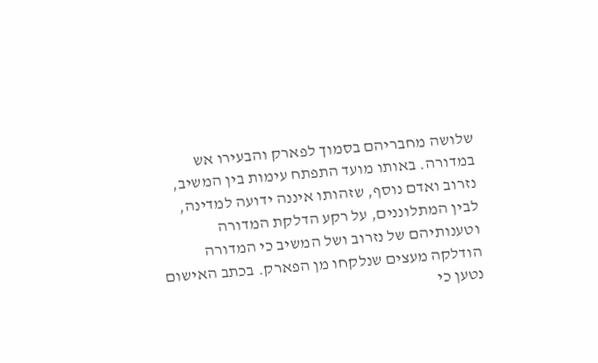שלושה מחבריהם בסמוך לפארק והבעירו אש במדורה. באותו מועד התפתח עימות בין המשיב, נזרוב ואדם נוסף, שזהותו איננה ידועה למדינה, לבין המתלוננים, על רקע הדלקת המדורה וטענותיהם של נזרוב ושל המשיב כי המדורה הודלקה מעצים שנלקחו מן הפארק. בכתב האישום נטען כי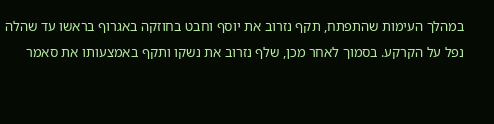במהלך העימות שהתפתח, תקף נזרוב את יוסף וחבט בחוזקה באגרוף בראשו עד שהלה נפל על הקרקע. בסמוך לאחר מכן, שלף נזרוב את נשקו ותקף באמצעותו את סאמר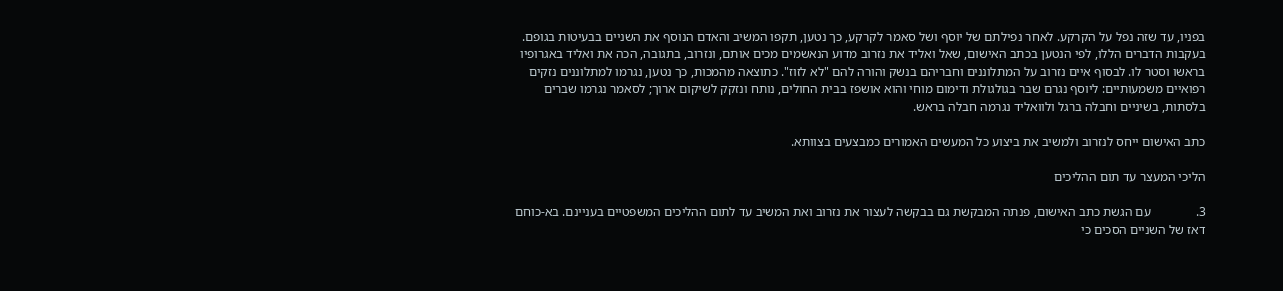בפניו, עד שזה נפל על הקרקע. לאחר נפילתם של יוסף ושל סאמר לקרקע, כך נטען, תקפו המשיב והאדם הנוסף את השניים בבעיטות בגופם. בעקבות הדברים הללו, לפי הנטען בכתב האישום, שאל ואליד את נזרוב מדוע הנאשמים מכים אותם, ונזרוב, בתגובה, הכה את ואליד באגרופיו בראשו וסטר לו. לבסוף איים נזרוב על המתלוננים וחבריהם בנשק והורה להם "לא לזוז". כתוצאה מהמכות, כך נטען, נגרמו למתלוננים נזקים רפואיים משמעותיים: ליוסף נגרם שבר בגולגולת ודימום מוחי והוא אושפז בבית החולים, נותח ונזקק לשיקום ארוך; לסאמר נגרמו שברים בלסתות, בשיניים וחבלה ברגל ולוואליד נגרמה חבלה בראש.

כתב האישום ייחס לנזרוב ולמשיב את ביצוע כל המעשים האמורים כמבצעים בצוותא.

הליכי המעצר עד תום ההליכים

3.              עם הגשת כתב האישום, פנתה המבקשת גם בבקשה לעצור את נזרוב ואת המשיב עד לתום ההליכים המשפטיים בעניינם. בא-כוחם דאז של השניים הסכים כי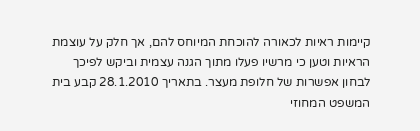קיימות ראיות לכאורה להוכחת המיוחס להם, אך חלק על עוצמת הראיות וטען כי מרשיו פעלו מתוך הגנה עצמית וביקש לפיכך לבחון אפשרות של חלופת מעצר. בתאריך 28.1.2010 קבע בית המשפט המחוזי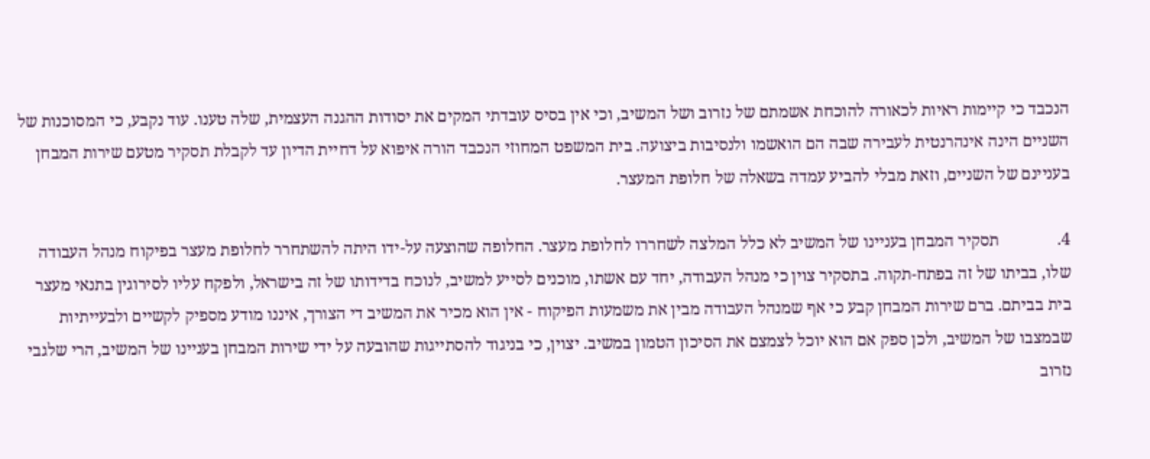הנכבד כי קיימות ראיות לכאורה להוכחת אשמתם של נזרוב ושל המשיב, וכי אין בסיס עובדתי המקים את יסודות ההגנה העצמית, שלה טענו. עוד נקבע, כי המסוכנות של השניים הינה אינהרנטית לעבירה שבה הם הואשמו ולנסיבות ביצועה. בית המשפט המחוזי הנכבד הורה איפוא על דחיית הדיון עד לקבלת תסקיר מטעם שירות המבחן בעניינם של השניים, וזאת מבלי להביע עמדה בשאלה של חלופת המעצר.

4.              תסקיר המבחן בעניינו של המשיב לא כלל המלצה לשחררו לחלופת מעצר. החלופה שהוצעה על-ידו היתה להשתחרר לחלופת מעצר בפיקוח מנהל העבודה שלו, בביתו של זה בפתח-תקוה. בתסקיר צוין כי מנהל העבודה, יחד עם אשתו, מוכנים לסייע למשיב, לנוכח בדידותו של זה בישראל, ולפקח עליו לסירוגין בתנאי מעצר בית בביתם. ברם שירות המבחן קבע כי אף שמנהל העבודה מבין את משמעות הפיקוח - אין הוא מכיר את המשיב די הצורך, איננו מודע מספיק לקשיים ולבעייתיות שבמצבו של המשיב, ולכן ספק אם הוא יוכל לצמצם את הסיכון הטמון במשיב. יצוין, כי בניגוד להסתייגות שהובעה על ידי שירות המבחן בעניינו של המשיב, הרי שלגבי נזרוב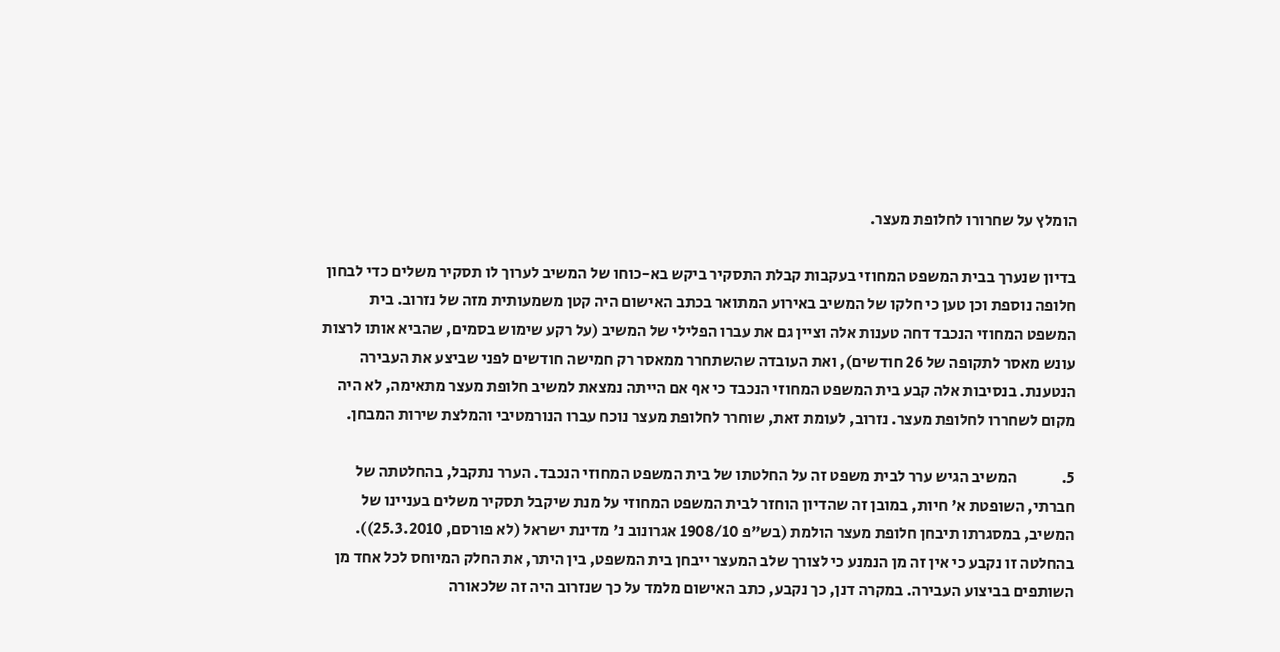הומלץ על שחרורו לחלופת מעצר.

בדיון שנערך בבית המשפט המחוזי בעקבות קבלת התסקיר ביקש בא-כוחו של המשיב לערוך לו תסקיר משלים כדי לבחון חלופה נוספת וכן טען כי חלקו של המשיב באירוע המתואר בכתב האישום היה קטן משמעותית מזה של נזרוב. בית המשפט המחוזי הנכבד דחה טענות אלה וציין גם את עברו הפלילי של המשיב (על רקע שימוש בסמים, שהביא אותו לרצות עונש מאסר לתקופה של 26 חודשים), ואת העובדה שהשתחרר ממאסר רק חמישה חודשים לפני שביצע את העבירה הנטענת. בנסיבות אלה קבע בית המשפט המחוזי הנכבד כי אף אם הייתה נמצאת למשיב חלופת מעצר מתאימה, לא היה מקום לשחררו לחלופת מעצר. נזרוב, לעומת זאת, שוחרר לחלופת מעצר נוכח עברו הנורמטיבי והמלצת שירות המבחן.

5.              המשיב הגיש ערר לבית משפט זה על החלטתו של בית המשפט המחוזי הנכבד. הערר נתקבל, בהחלטתה של חברתי, השופטת א' חיות, במובן זה שהדיון הוחזר לבית המשפט המחוזי על מנת שיקבל תסקיר משלים בעניינו של המשיב, במסגרתו תיבחן חלופת מעצר הולמת (בש"פ 1908/10 אגרונוב נ' מדינת ישראל (לא פורסם, 25.3.2010)). בהחלטה זו נקבע כי אין זה מן הנמנע כי לצורך שלב המעצר ייבחן בית המשפט, בין היתר, את החלק המיוחס לכל אחד מן השותפים בביצוע העבירה. במקרה דנן, כך נקבע, כתב האישום מלמד על כך שנזרוב היה זה שלכאורה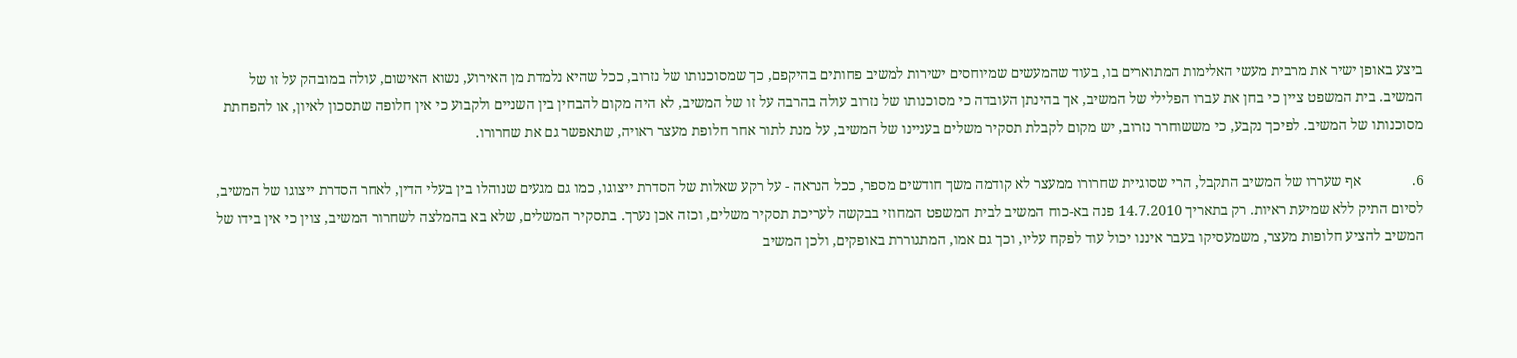ביצע באופן ישיר את מרבית מעשי האלימות המתוארים בו, בעוד שהמעשים שמיוחסים ישירות למשיב פחותים בהיקפם, כך שמסוכנותו של נזרוב, ככל שהיא נלמדת מן האירוע, נשוא האישום, עולה במובהק על זו של המשיב. בית המשפט ציין כי בחן את עברו הפלילי של המשיב, אך בהינתן העובדה כי מסוכנותו של נזרוב עולה בהרבה על זו של המשיב, לא היה מקום להבחין בין השניים ולקבוע כי אין חלופה שתסכון לאיון, או להפחתת מסוכנותו של המשיב. לפיכך נקבע, כי מששוחרר נזרוב, יש מקום לקבלת תסקיר משלים בעניינו של המשיב, על מנת לתור אחר חלופת מעצר ראויה, שתאפשר גם את שחרורו.

6.              אף שעררו של המשיב התקבל, הרי שסוגיית שחרורו ממעצר לא קודמה משך חודשים מספר, ככל הנראה - על רקע שאלות של הסדרת ייצוגו, כמו גם מגעים שנוהלו בין בעלי הדין, לאחר הסדרת ייצוגו של המשיב, לסיום התיק ללא שמיעת ראיות. רק בתאריך 14.7.2010 פנה בא-כוח המשיב לבית המשפט המחוזי בבקשה לעריכת תסקיר משלים, וכזה אכן נערך. בתסקיר המשלים, שלא בא בהמלצה לשחרור המשיב, צוין כי אין בידו של המשיב להציע חלופות מעצר, משמעסיקו בעבר איננו יכול עוד לפקח עליו, וכך גם אמו, המתגוררת באופקים, ולכן המשיב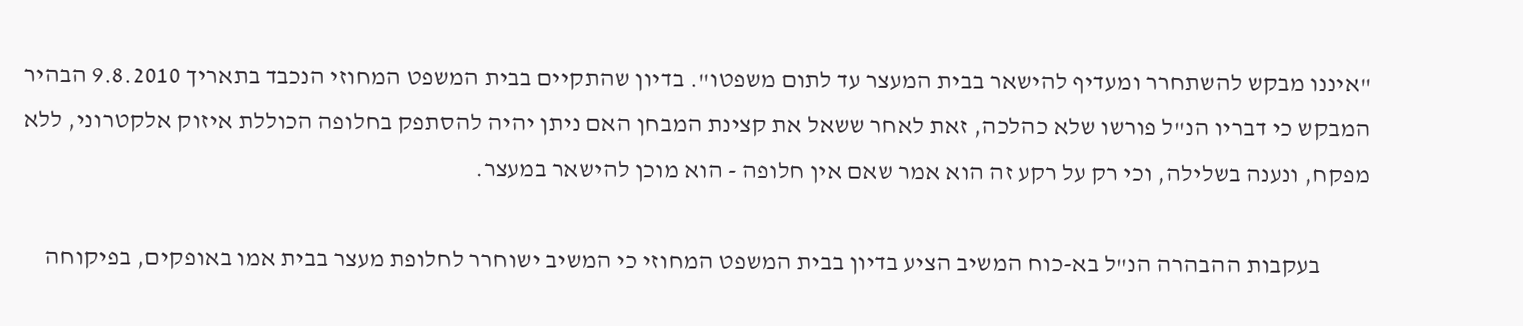"איננו מבקש להשתחרר ומעדיף להישאר בבית המעצר עד לתום משפטו". בדיון שהתקיים בבית המשפט המחוזי הנכבד בתאריך 9.8.2010 הבהיר המבקש כי דבריו הנ"ל פורשו שלא כהלכה, זאת לאחר ששאל את קצינת המבחן האם ניתן יהיה להסתפק בחלופה הכוללת איזוק אלקטרוני, ללא מפקח, ונענה בשלילה, וכי רק על רקע זה הוא אמר שאם אין חלופה - הוא מוכן להישאר במעצר.

          בעקבות ההבהרה הנ"ל בא-כוח המשיב הציע בדיון בבית המשפט המחוזי כי המשיב ישוחרר לחלופת מעצר בבית אמו באופקים, בפיקוחה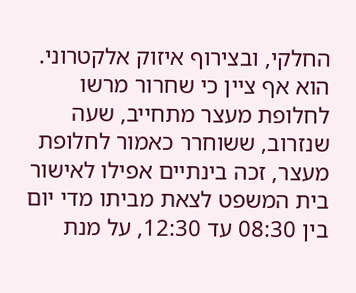החלקי, ובצירוף איזוק אלקטרוני. הוא אף ציין כי שחרור מרשו לחלופת מעצר מתחייב, שעה שנזרוב, ששוחרר כאמור לחלופת מעצר, זכה בינתיים אפילו לאישור בית המשפט לצאת מביתו מדי יום בין 08:30 עד 12:30, על מנת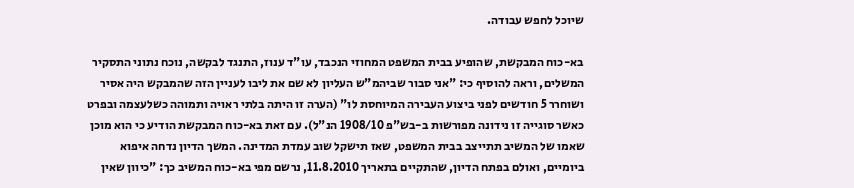שיוכל לחפש עבודה.

בא-כוח המבקשת, שהופיע בבית המשפט המחוזי הנכבד, עו"ד ענוז, התנגד לבקשה, נוכח נתוני התסקיר המשלים, וראה להוסיף כי: "אני סבור שביהמ"ש העליון לא שם את ליבו לעניין הזה שהמבקש היה אסיר ושוחרר 5 חודשים לפני ביצוע העבירה המיוחסת לו" (הערה זו היתה בלתי ראויה ותמוהה כשלעצמה ובפרט כאשר סוגייה זו נידונה מפורשות ב-בש"פ 1908/10 הנ"ל). עם זאת בא-כוח המבקשת הודיע כי הוא מוכן שאמו של המשיב תתייצב בבית המשפט, שאז תישקל שוב עמדת המדינה. המשך הדיון נדחה איפוא ביומיים, ואולם בפתח הדיון, שהתקיים בתאריך 11.8.2010, נרשם מפי בא-כוח המשיב כך: "כיוון שאין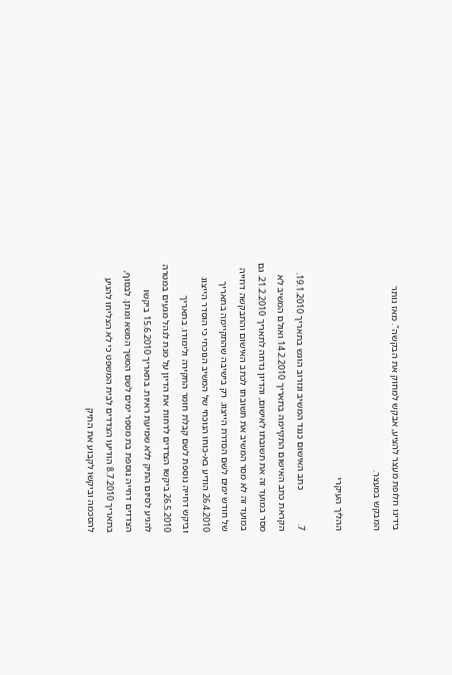בידינו חלופת מעצר להציע, אבקש למחוק את הבקשה". מאז נותר המבקש במעצר.

ההליך העיקרי

7.              כתב האישום כנגד המשיב ונזרוב הוגש בתאריך 19.1.2010. הקראת כתב האישום התקיימה בתאריך 14.2.2010 ואולם המשיב לא מסר במועד זה את תשובתו לאישום, והדיון נדחה לתאריך 21.2.2010. גם במועד זה לא מסר המשיב את תשובתו לכתב האישום והתבקשה דחייה של חודש ימים לשם הסדרת הייצוג. רק בישיבה שהתקיימה בתאריך 26.4.2010 הודיע בא-כוחו הנוכחי של המשיב הנוכחי כי הוסדר הייצוג וביקש דחייה נוספת לשם קבלת חומר החקירה ולימודו. בתאריך 26.5.2010 ביקשו הצדדים לדחות את הדיון על מנת לנהל מגעים במטרה להגיע לסיום התיק ללא שמיעת ראיות. בתאריך 15.6.2010 ביקשו הצדדים דחייה נוספת בת מספר ימים לשם המשך המשא ומתן. לבסוף, בתאריך 8.7.2010 הודיעו הצדדים לבית המשפט כי לא הצליחו להגיע להסכמה וביקשו לקבוע את התיק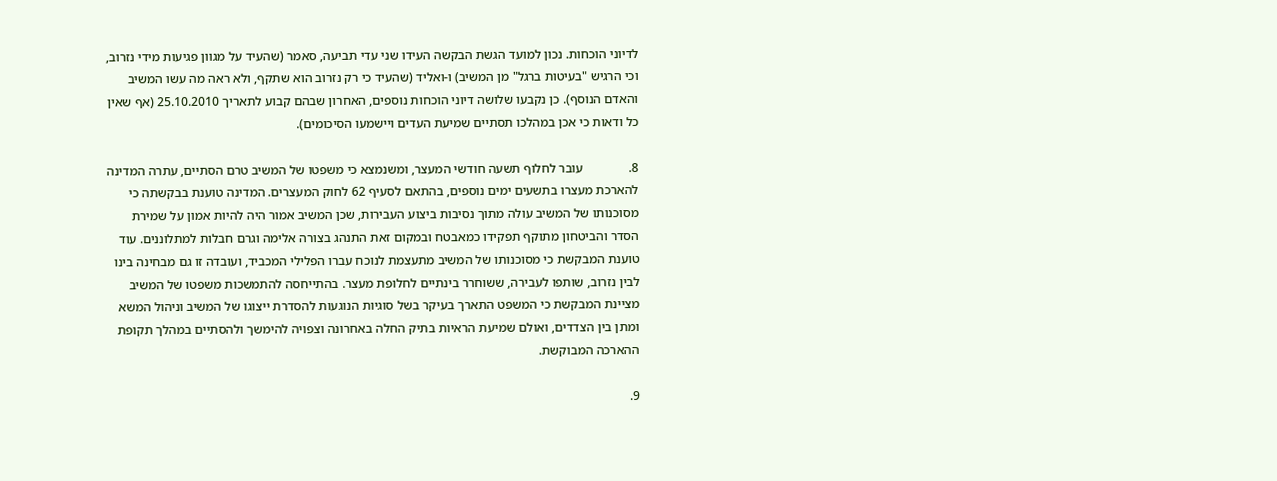לדיוני הוכחות. נכון למועד הגשת הבקשה העידו שני עדי תביעה, סאמר (שהעיד על מגוון פגיעות מידי נזרוב, וכי הרגיש "בעיטות ברגל" מן המשיב) ו-ואליד (שהעיד כי רק נזרוב הוא שתקף, ולא ראה מה עשו המשיב והאדם הנוסף). כן נקבעו שלושה דיוני הוכחות נוספים, האחרון שבהם קבוע לתאריך 25.10.2010 (אף שאין כל ודאות כי אכן במהלכו תסתיים שמיעת העדים ויישמעו הסיכומים).

8.              עובר לחלוף תשעה חודשי המעצר, ומשנמצא כי משפטו של המשיב טרם הסתיים, עתרה המדינה להארכת מעצרו בתשעים ימים נוספים, בהתאם לסעיף 62 לחוק המעצרים. המדינה טוענת בבקשתה כי מסוכנותו של המשיב עולה מתוך נסיבות ביצוע העבירות, שכן המשיב אמור היה להיות אמון על שמירת הסדר והביטחון מתוקף תפקידו כמאבטח ובמקום זאת התנהג בצורה אלימה וגרם חבלות למתלוננים. עוד טוענת המבקשת כי מסוכנותו של המשיב מתעצמת לנוכח עברו הפלילי המכביד, ועובדה זו גם מבחינה בינו לבין נזרוב, שותפו לעבירה, ששוחרר בינתיים לחלופת מעצר. בהתייחסה להתמשכות משפטו של המשיב מציינת המבקשת כי המשפט התארך בעיקר בשל סוגיות הנוגעות להסדרת ייצוגו של המשיב וניהול המשא ומתן בין הצדדים, ואולם שמיעת הראיות בתיק החלה באחרונה וצפויה להימשך ולהסתיים במהלך תקופת ההארכה המבוקשת.

9.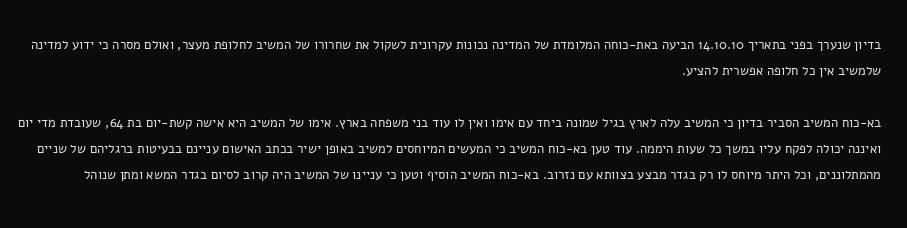בדיון שנערך בפני בתאריך 14.10.10 הביעה באת-כוחה המלומדת של המדינה נכונות עקרונית לשקול את שחרורו של המשיב לחלופת מעצר, ואולם מסרה כי ידוע למדינה שלמשיב אין כל חלופה אפשרית להציע.

בא-כוח המשיב הסביר בדיון כי המשיב עלה לארץ בגיל שמונה ביחד עם אימו ואין לו עוד בני משפחה בארץ. אימו של המשיב היא אישה קשת-יום בת 64, שעובדת מדי יום ואיננה יכולה לפקח עליו במשך כל שעות היממה. עוד טען בא-כוח המשיב כי המעשים המיוחסים למשיב באופן ישיר בכתב האישום עניינם בבעיטות ברגליהם של שניים מהמתלוננים, וכל היתר מיוחס לו רק בגדר מבצע בצוותא עם נזרוב. בא-כוח המשיב הוסיף וטען כי עניינו של המשיב היה קרוב לסיום בגדר המשא ומתן שנוהל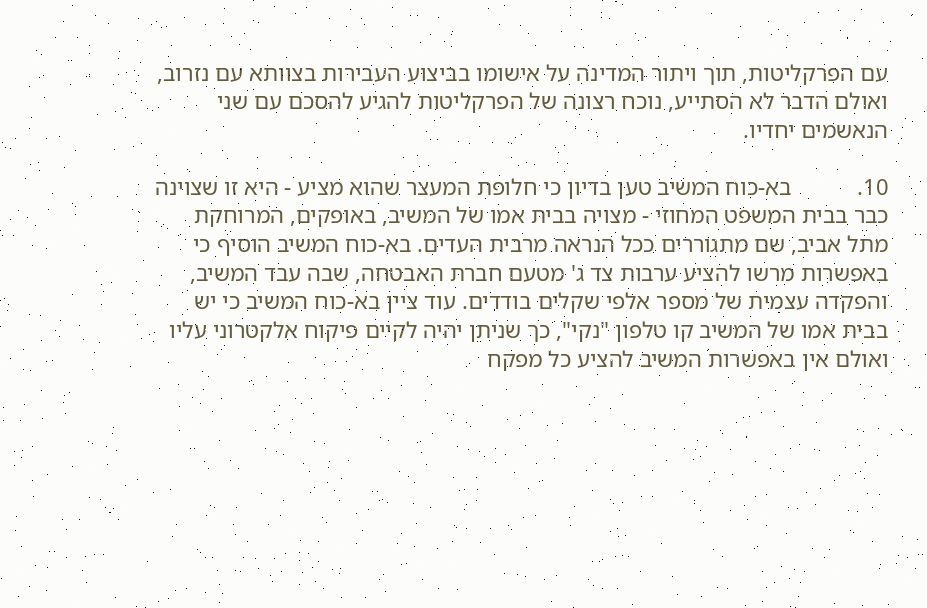עם הפרקליטות, תוך ויתור המדינה על אישומו בביצוע העבירות בצוותא עם נזרוב, ואולם הדבר לא הסתייע, נוכח רצונה של הפרקליטות להגיע להסכם עם שני הנאשמים יחדיו.

10.           בא-כוח המשיב טען בדיון כי חלופת המעצר שהוא מציע - היא זו שצוינה כבר בבית המשפט המחוזי - מצויה בבית אמו של המשיב, באופקים, המרוחקת מתל אביב, שם מתגוררים ככל הנראה מרבית העדים. בא-כוח המשיב הוסיף כי באפשרות מרשו להציע ערבות צד ג' מטעם חברת האבטחה, שבה עבד המשיב, והפקדה עצמית של מספר אלפי שקלים בודדים. עוד ציין בא-כוח המשיב כי יש בבית אמו של המשיב קו טלפון "נקי", כך שניתן יהיה לקיים פיקוח אלקטרוני עליו ואולם אין באפשרות המשיב להציע כל מפקח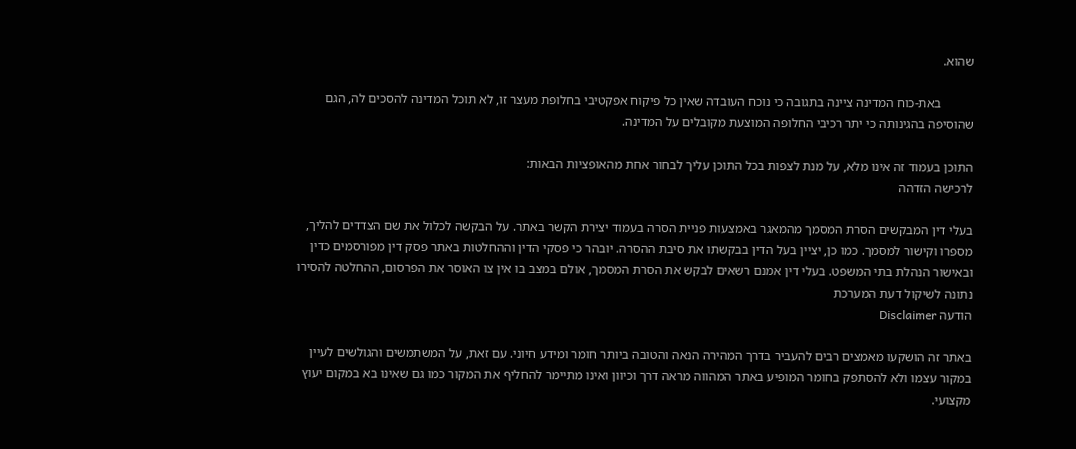שהוא.

          באת-כוח המדינה ציינה בתגובה כי נוכח העובדה שאין כל פיקוח אפקטיבי בחלופת מעצר זו, לא תוכל המדינה להסכים לה, הגם שהוסיפה בהגינותה כי יתר רכיבי החלופה המוצעת מקובלים על המדינה.

התוכן בעמוד זה אינו מלא, על מנת לצפות בכל התוכן עליך לבחור אחת מהאופציות הבאות:
לרכישה הזדהה

בעלי דין המבקשים הסרת המסמך מהמאגר באמצעות פניית הסרה בעמוד יצירת הקשר באתר. על הבקשה לכלול את שם הצדדים להליך, מספרו וקישור למסמך. כמו כן, יציין בעל הדין בבקשתו את סיבת ההסרה. יובהר כי פסקי הדין וההחלטות באתר פסק דין מפורסמים כדין ובאישור הנהלת בתי המשפט. בעלי דין אמנם רשאים לבקש את הסרת המסמך, אולם במצב בו אין צו האוסר את הפרסום, ההחלטה להסירו נתונה לשיקול דעת המערכת
הודעה Disclaimer

באתר זה הושקעו מאמצים רבים להעביר בדרך המהירה הנאה והטובה ביותר חומר ומידע חיוני. עם זאת, על המשתמשים והגולשים לעיין במקור עצמו ולא להסתפק בחומר המופיע באתר המהווה מראה דרך וכיוון ואינו מתיימר להחליף את המקור כמו גם שאינו בא במקום יעוץ מקצועי.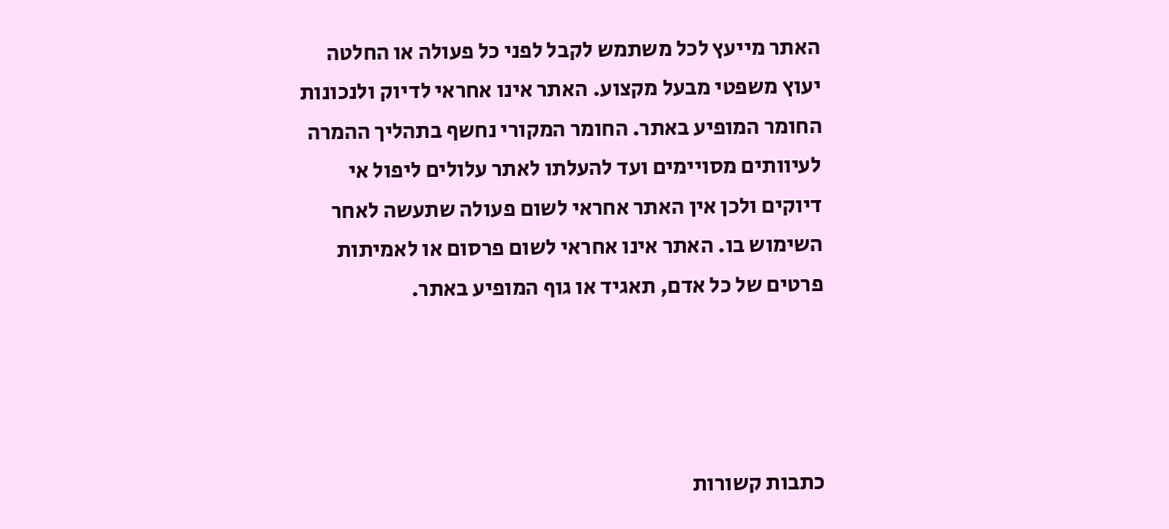האתר מייעץ לכל משתמש לקבל לפני כל פעולה או החלטה יעוץ משפטי מבעל מקצוע. האתר אינו אחראי לדיוק ולנכונות החומר המופיע באתר. החומר המקורי נחשף בתהליך ההמרה לעיוותים מסויימים ועד להעלתו לאתר עלולים ליפול אי דיוקים ולכן אין האתר אחראי לשום פעולה שתעשה לאחר השימוש בו. האתר אינו אחראי לשום פרסום או לאמיתות פרטים של כל אדם, תאגיד או גוף המופיע באתר.




כתבות קשורות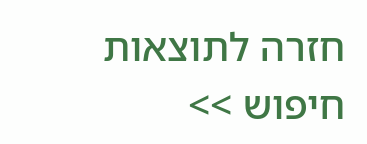חזרה לתוצאות חיפוש >>